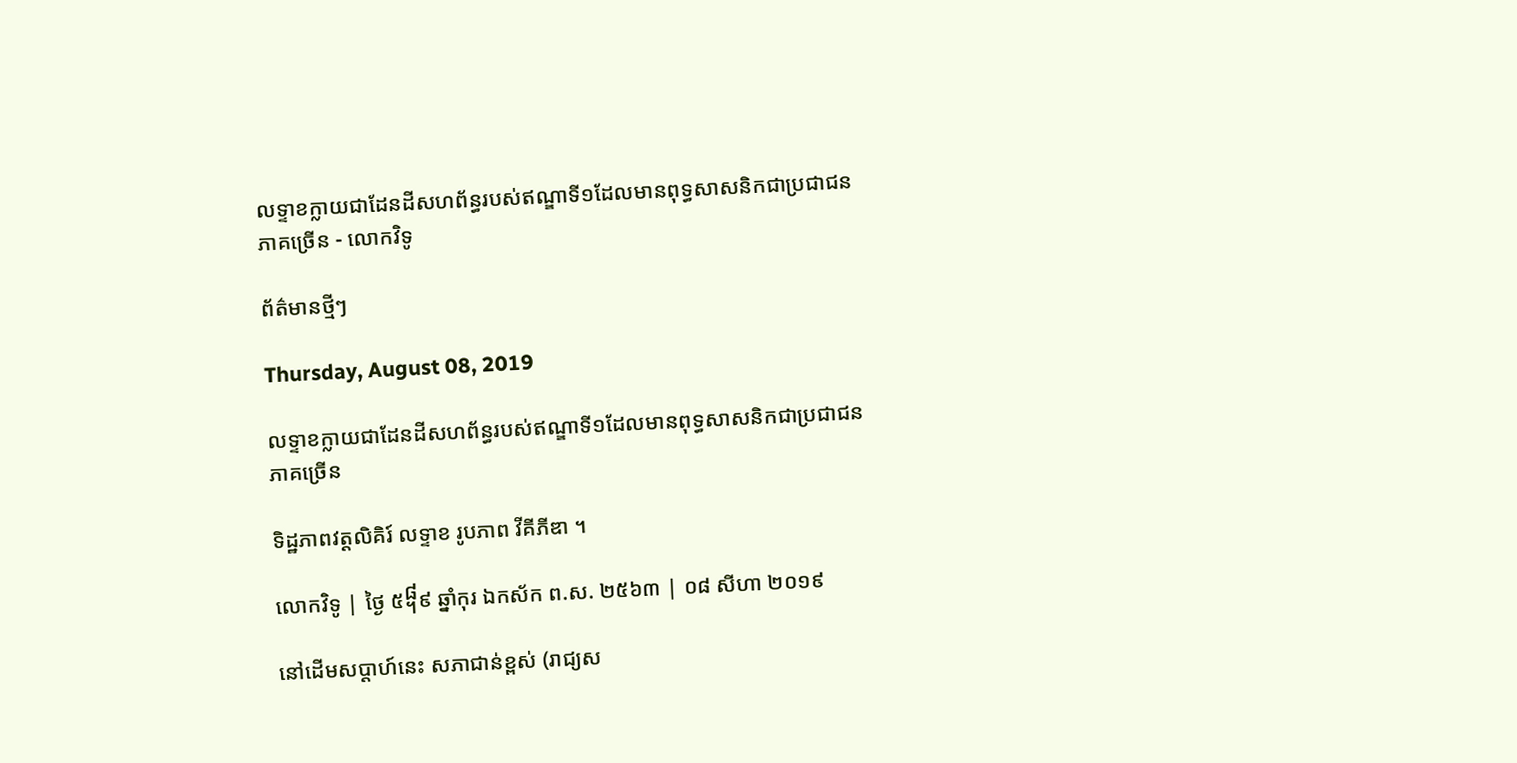លទ្ទាខក្លាយជាដែនដីសហព័ន្ធរបស់ឥណ្ឌាទី១ដែលមានពុទ្ធសាសនិកជាប្រជាជនភាគច្រើន - លោកវិទូ

ព័ត៌មានថ្មីៗ

Thursday, August 08, 2019

លទ្ទាខក្លាយជាដែនដីសហព័ន្ធរបស់ឥណ្ឌាទី១ដែលមានពុទ្ធសាសនិកជាប្រជាជនភាគច្រើន

ទិដ្ឋភាពវត្តលិគិរ៍ លទ្ទាខ រូបភាព វីគីភីឌា ។

លោកវិទូ | ថ្ងៃ ៥᧨៩ ឆ្នាំកុរ ឯកស័ក ព.ស. ២៥៦៣ | ០៨ សីហា ២០១៩

នៅដើមសប្ដាហ៍នេះ សភាជាន់ខ្ពស់ (រាជ្យស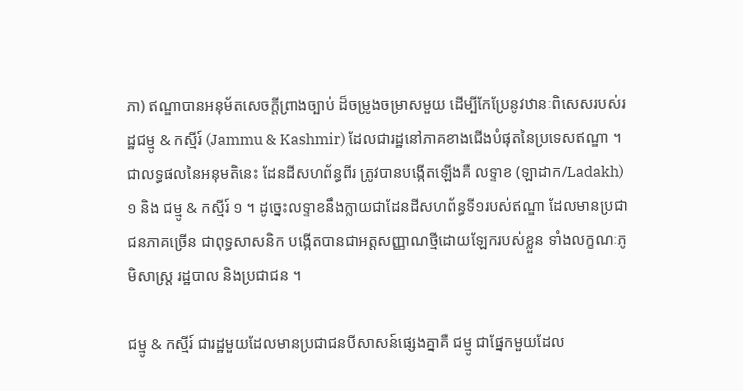ភា) ឥណ្ឌាបានអនុម័តសេចក្តីព្រាងច្បាប់ ដ៏ចម្រូងចម្រាសមួយ ដើម្បីកែប្រែនូវឋានៈពិសេសរបស់រដ្ឋជម្មូ & កស្មីរ៍ (Jammu & Kashmir) ដែលជារដ្ឋនៅភាគខាងជើងបំផុតនៃប្រទេសឥណ្ឌា ។ ជាលទ្ធផលនៃអនុមតិនេះ ដែនដីសហព័ន្ធពីរ ត្រូវបានបង្កើតឡើងគឺ លទ្ទាខ (ឡាដាក/Ladakh) ១ និង ជម្មូ & កស្មីរ៍ ១ ។ ដូច្នេះលទ្ទាខនឹងក្លាយជាដែនដីសហព័ន្ធទី១របស់ឥណ្ឌា ដែលមានប្រជាជនភាគច្រើន ជាពុទ្ធសាសនិក បង្កើតបានជាអត្តសញ្ញាណថ្មីដោយឡែករបស់ខ្លួន ទាំងលក្ខណៈភូមិសាស្ត្រ រដ្ឋបាល និងប្រជាជន ។

ជម្មូ & កស្មីរ៍ ជារដ្ឋមួយដែលមានប្រជាជនបីសាសន៍ផ្សេងគ្នាគឺ ជម្មូ ជាផ្នែកមួយដែល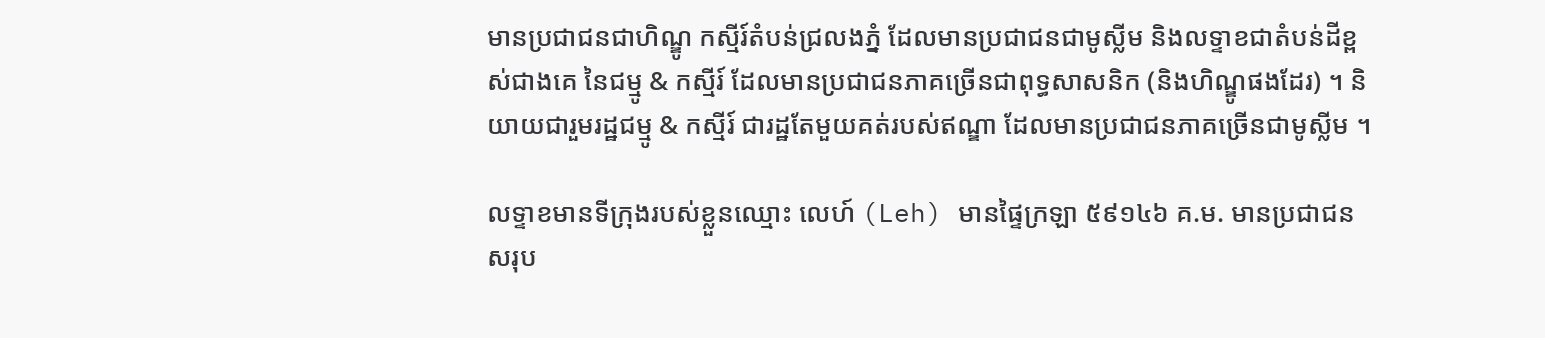មានប្រជាជនជាហិណ្ឌូ កស្មីរ៍តំបន់ជ្រលងភ្នំ ដែលមានប្រជាជនជាមូស្លីម និងលទ្ទាខជាតំបន់ដីខ្ពស់ជាងគេ នៃជម្មូ & កស្មីរ៍ ដែលមានប្រជាជនភាគច្រើនជាពុទ្ធសាសនិក (និងហិណ្ឌូផងដែរ) ។ និយាយជារួមរដ្ឋជម្មូ & កស្មីរ៍ ជារដ្ឋតែមួយគត់របស់ឥណ្ឌា ដែលមានប្រជាជនភាគច្រើនជាមូស្លីម ។

លទ្ទាខមានទីក្រុងរបស់ខ្លួនឈ្មោះ លេហ៍ (Leh) មានផ្ទៃក្រឡា ៥៩១៤៦ គ.ម. មានប្រជាជនសរុប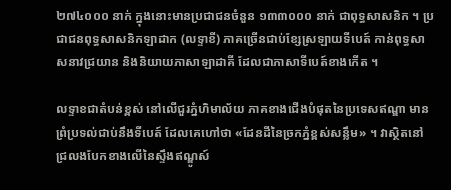២៧៤០០០ នាក់ ក្នុងនោះមានប្រជាជនចំនួន ១៣៣០០០ នាក់ ជាពុទ្ធសាសនិក ។ ប្រជាជនពុទ្ធសាសនិកឡាដាក (លទ្ទាខី) ភាគច្រើនជាប់ខ្សែស្រឡាយទីបេត៍ កាន់ពុទ្ធសាសនាវជ្រយាន និងនិយាយភាសាឡាដាគី ដែលជាភាសាទីបេត៍ខាងកើត ។

លទ្ទាខជាតំបន់ខ្ពស់ នៅលើជួរភ្នំហិមាល័យ ភាគខាងជើងបំផុតនៃប្រទេសឥណ្ឌា មានព្រំប្រទល់ជាប់នឹងទីបេត៍ ដែលគេហៅថា «ដែនដីនៃច្រកភ្នំខ្ពស់សន្លឹម» ។ វាស្ថិតនៅជ្រលងបែកខាងលើនៃស្ទឹងឥណ្ឌូស៍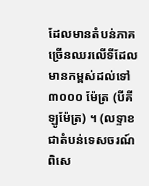ដែលមានតំបន់ភាគច្រើនឈរលើទីដែលមានកម្ពស់ដល់ទៅ ៣០០០ ម៉ែត្រ (បីគីឡូម៉ែត្រ) ។ (លទ្ទាខជាតំបន់ទេសចរណ៍ ពិសេ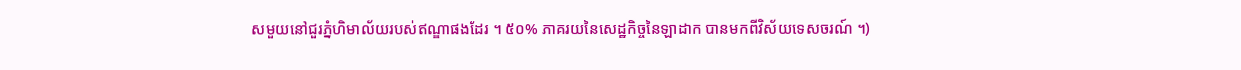សមួយនៅជួរភ្នំហិមាល័យរបស់ឥណ្ឌាផងដែរ ។ ៥០% ភាគរយនៃសេដ្ឋកិច្ចនៃឡាដាក បានមកពីវិស័យទេសចរណ៍ ។)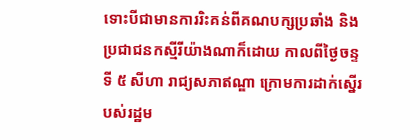ទោះបីជាមានការរិះគន់ពីគណបក្សប្រឆាំង និងប្រជាជនកស្មីរីយ៉ាងណាក៏ដោយ កាលពីថ្ងៃចន្ទ ទី ៥ សីហា រាជ្យសភាឥណ្ឌា ក្រោមការដាក់ស្នើរបស់រដ្ឋម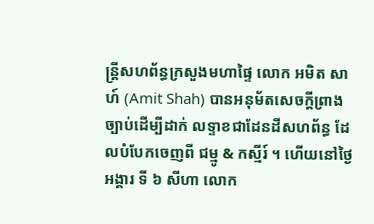ន្ត្រីសហព័ន្ធក្រសួងមហាផ្ទៃ លោក អមិត សាហ៍ (Amit Shah) បានអនុម័តសេចក្តីព្រាងច្បាប់ដើម្បីដាក់ លទ្ទាខជាដែនដីសហព័ន្ធ ដែលបំបែកចេញពី ជម្មូ & កស្មីរ៍ ។ ហើយនៅថ្ងៃអង្គារ ទី ៦ សីហា លោក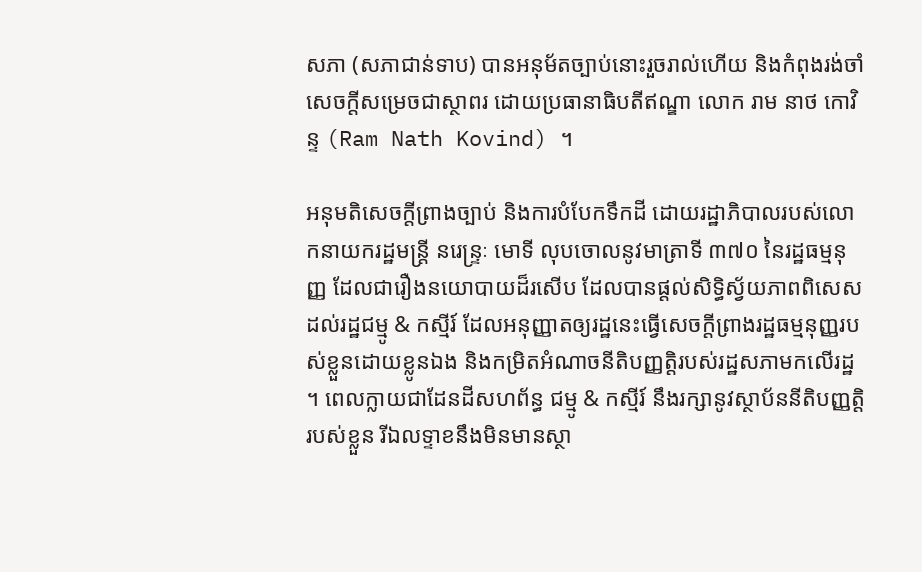សភា (សភាជាន់ទាប) បានអនុម័តច្បាប់នោះរួចរាល់ហើយ និងកំពុងរង់ចាំសេចក្តីសម្រេចជាស្ថាពរ ដោយប្រធានាធិបតីឥណ្ឌា លោក រាម នាថ កោវិន្ទ (Ram Nath Kovind) ។

អនុមតិសេចក្តីព្រាងច្បាប់ និងការបំបែកទឹកដី ដោយរដ្ឋាភិបាលរបស់លោកនាយករដ្ឋមន្ត្រី នរេន្ទ្រៈ មោទី លុបចោលនូវមាត្រាទី ៣៧០ នៃរដ្ឋធម្មនុញ្ញ ដែលជារឿងនយោបាយដ៏រសើប ដែលបានផ្ដល់សិទ្ធិស្វ័យភាពពិសេសដល់រដ្ឋជម្មូ & កស្មីរ៍ ដែលអនុញ្ញាតឲ្យរដ្ឋនេះធ្វើសេចក្តីព្រាងរដ្ឋធម្មនុញ្ញរបស់ខ្លួនដោយខ្លូនឯង និងកម្រិតអំណាចនីតិបញ្ញត្តិរបស់រដ្ឋសភាមកលើរដ្ឋ ។ ពេលក្លាយជាដែនដីសហព័ន្ធ ជម្មូ & កស្មីរ៍ នឹងរក្សានូវស្ថាប័ននីតិបញ្ញត្តិរបស់ខ្លួន រីឯលទ្ទាខនឹងមិនមានស្ថា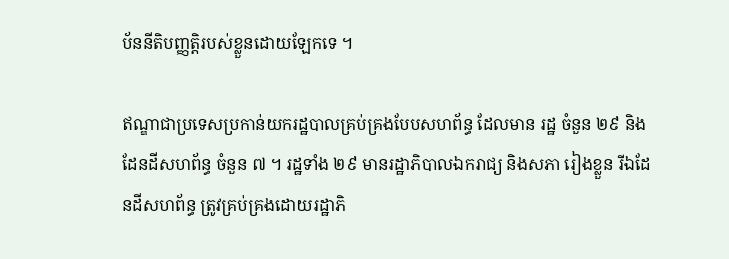ប័ននីតិបញ្ញត្តិរបស់ខ្លួនដោយឡែកទេ ។

ឥណ្ឌាជាប្រទេសប្រកាន់យករដ្ឋបាលគ្រប់គ្រងបែបសហព័ន្ធ ដែលមាន រដ្ឋ ចំនួន ២៩ និងដែនដីសហព័ន្ធ ចំនួន ៧ ។ រដ្ឋទាំង ២៩ មានរដ្ឋាភិបាលឯករាជ្យ និងសភា រៀងខ្លួន រីឯដែនដីសហព័ន្ធ ត្រូវគ្រប់គ្រងដោយរដ្ឋាភិ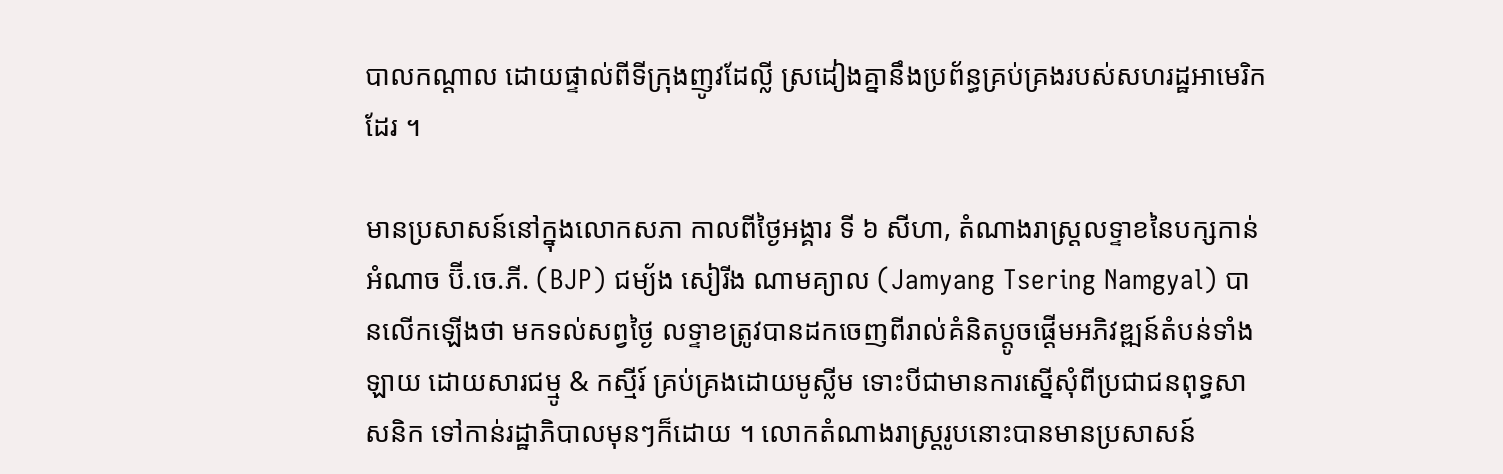បាលកណ្ដាល ដោយផ្ទាល់ពីទីក្រុងញូវដែល្លី ស្រដៀងគ្នានឹងប្រព័ន្ធគ្រប់គ្រងរបស់សហរដ្ឋអាមេរិកដែរ ។

មានប្រសាសន៍នៅក្នុងលោកសភា កាលពីថ្ងៃអង្គារ ទី ៦ សីហា, តំណាងរាស្ត្រលទ្ទាខនៃបក្សកាន់អំណាច ប៊ី.ចេ.ភី. (BJP) ជម្យ័ង សៀរីង ណាមគ្យាល (Jamyang Tsering Namgyal) បានលើកឡើងថា មកទល់សព្វថ្ងៃ លទ្ទាខត្រូវបានដកចេញពីរាល់គំនិតប្ដូចផ្ដើមអភិវឌ្ឍន៍តំបន់ទាំងឡាយ ដោយសារជម្មូ & កស្មីរ៍ គ្រប់គ្រងដោយមូស្លីម ទោះបីជាមានការស្នើសុំពីប្រជាជនពុទ្ធសាសនិក ទៅកាន់រដ្ឋាភិបាលមុនៗក៏ដោយ ។ លោកតំណាងរាស្ត្ររូបនោះបានមានប្រសាសន៍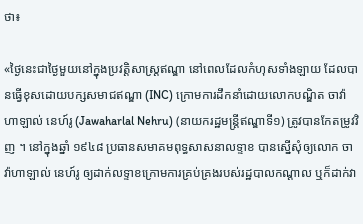ថា៖

«ថ្ងៃនេះជាថ្ងៃមួយនៅក្នុងប្រវត្តិសាស្ត្រឥណ្ឌា នៅពេលដែលកំហុសទាំងឡាយ ដែលបានធ្វើខុសដោយបក្សសមាជឥណ្ឌា (INC) ក្រោមការដឹកនាំដោយលោកបណ្ឌិត ចាវ៉ាហាឡាល់ នេហ៍រូ (Jawaharlal Nehru) (នាយករដ្ឋមន្ត្រីឥណ្ឌាទី១) ត្រូវបានកែតម្រូវវិញ ។ នៅក្នុងឆ្នាំ ១៩៤៨ ប្រធានសមាគមពុទ្ធសាសនាលទ្ទាខ បានស្នើសុំឲ្យលោក ចាវ៉ាហាឡាល់ នេហ៍រូ ឲ្យដាក់លទ្ទាខក្រោមការគ្រប់គ្រងរបស់រដ្ឋបាលកណ្ដាល ឬក៏ដាក់វា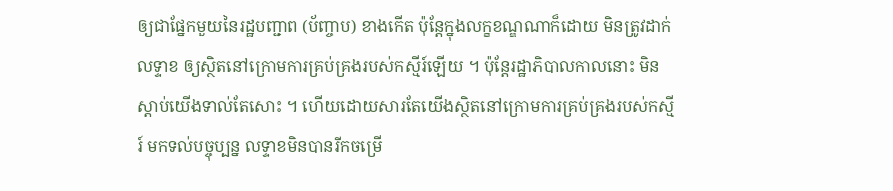ឲ្យជាផ្នែកមួយនៃរដ្ឋបញ្ជាព (ប័ញ្ចាប) ខាងកើត ប៉ុន្ដែក្នុងលក្ខខណ្ឌណាក៏ដោយ មិនត្រូវដាក់លទ្ទាខ ឲ្យស្ថិតនៅក្រោមការគ្រប់គ្រងរបស់កស្មីរ៍ឡើយ ។ ប៉ុន្តែរដ្ឋាភិបាលកាលនោះ មិនស្ដាប់យើងទាល់តែសោះ ។ ហើយដោយសារតែយើងស្ថិតនៅក្រោមការគ្រប់គ្រងរបស់កស្មីរ៍ មកទល់បច្ចុប្បន្ន លទ្ទាខមិនបានរីកចម្រើ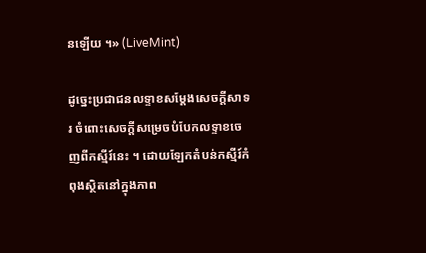នឡើយ ។» (LiveMint)

ដូច្នេះប្រជាជនលទ្ទាខសម្ដែងសេចក្តីសាទរ ចំពោះសេចក្តីសម្រេចបំបែកលទ្ទាខចេញពីកស្មីរ៍នេះ ។ ដោយឡែកតំបន់កស្មីរ៍កំពុងស្ថិតនៅក្នុងភាព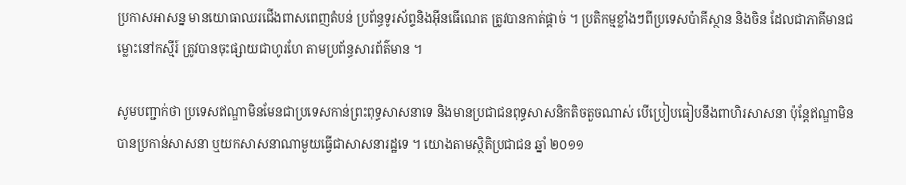ប្រកាសអាសន្ន មានយោធាឈរជើងពាសពេញតំបន់ ប្រព័ន្ធទូរស័ព្ទនិងអ៊ីនធើណេត ត្រូវបានកាត់ផ្ដាច់ ។ ប្រតិកម្មខ្លាំងៗពីប្រទេសប៉ាគីស្ថាន និងចិន ដែលជាភាគីមានជម្លោះនៅកស្មីរ៍ ត្រូវបានចុះផ្សាយជាហូរហែ តាមប្រព័ន្ធសារព័ត៌មាន ។

សូមបញ្ជាក់ថា ប្រទេសឥណ្ឌាមិនមែនជាប្រទេសកាន់ព្រះពុទ្ធសាសនាទេ និងមានប្រជាជនពុទ្ធសាសនិកតិចតួចណាស់ បើប្រៀបធៀបនឹងពាហិរសាសនា ប៉ុន្តែឥណ្ឌាមិនបានប្រកាន់សាសនា ឬយកសាសនាណាមួយធ្វើជាសាសនារដ្ឋទេ ។ យោងតាមស្ថិតិប្រជាជន ឆ្នាំ ២០១១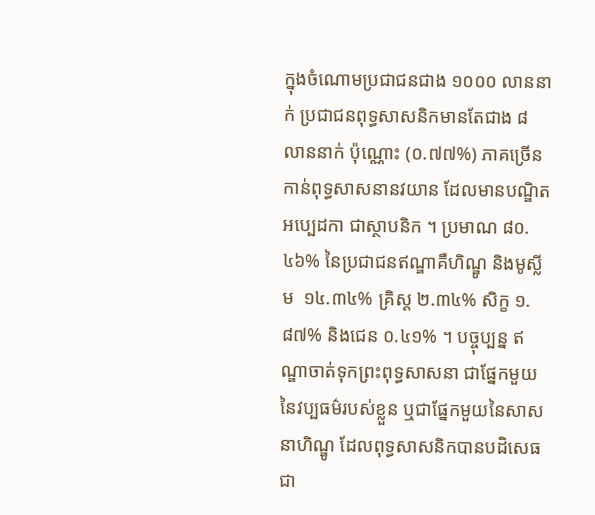ក្នុងចំណោមប្រជាជនជាង ១០០០ លាននាក់ ប្រជាជនពុទ្ធសាសនិកមានតែជាង ៨ លាននាក់ ប៉ុណ្ណោះ (០.៧៧%) ភាគច្រើនកាន់ពុទ្ធសាសនានវយាន ដែលមានបណ្ឌិត អប្បេដកា ជាស្ថាបនិក ។ ប្រមាណ ៨០.៤៦% នៃប្រជាជនឥណ្ឌាគឺហិណ្ឌូ និងមូស្លីម  ១៤.៣៤% គ្រិស្ត ២.៣៤% សិក្ខ ១.៨៧% និងជេន ០.៤១% ។ បច្ចុប្បន្ន ឥណ្ឌាចាត់ទុកព្រះពុទ្ធសាសនា ជាផ្នែកមួយនៃវប្បធម៌របស់ខ្លួន ឬជាផ្នែកមួយនៃសាសនាហិណ្ឌូ ដែលពុទ្ធសាសនិកបានបដិសេធជា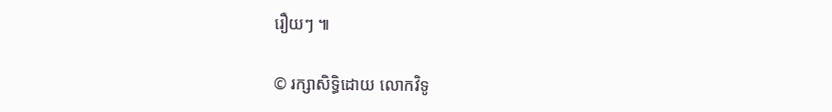រឿយៗ ៕

© រក្សាសិទ្ធិដោយ លោកវិទូ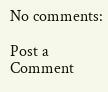No comments:

Post a Comment